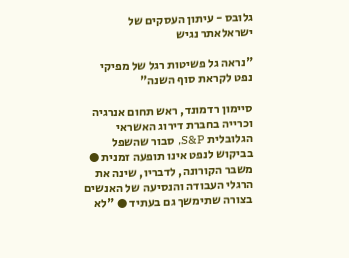גלובס - עיתון העסקים של ישראלאתר נגיש

"נראה גל פשיטות רגל של מפיקי נפט לקראת סוף השנה"

סיימון רדמונד, ראש תחום אנרגיה וכרייה בחברת דירוג האשראי הגלובלית S&P, סבור שהשפל בביקוש לנפט אינו תופעה זמנית ● משבר הקורונה, לדבריו, שינה את הרגלי העבודה והנסיעה של האנשים בצורה שתימשך גם בעתיד ● "לא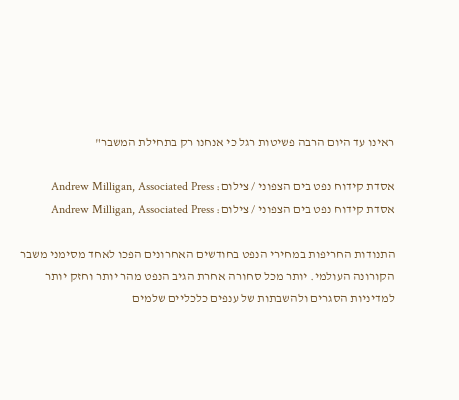ראינו עד היום הרבה פשיטות רגל כי אנחנו רק בתחילת המשבר"

אסדת קידוח נפט בים הצפוני / צילום: Andrew Milligan, Associated Press
אסדת קידוח נפט בים הצפוני / צילום: Andrew Milligan, Associated Press

התנודות החריפות במחירי הנפט בחודשים האחרונים הפכו לאחד מסימני משבר הקורונה העולמי. יותר מכל סחורה אחרת הגיב הנפט מהר יותר וחזק יותר למדיניות הסגרים ולהשבתות של ענפים כלכליים שלמים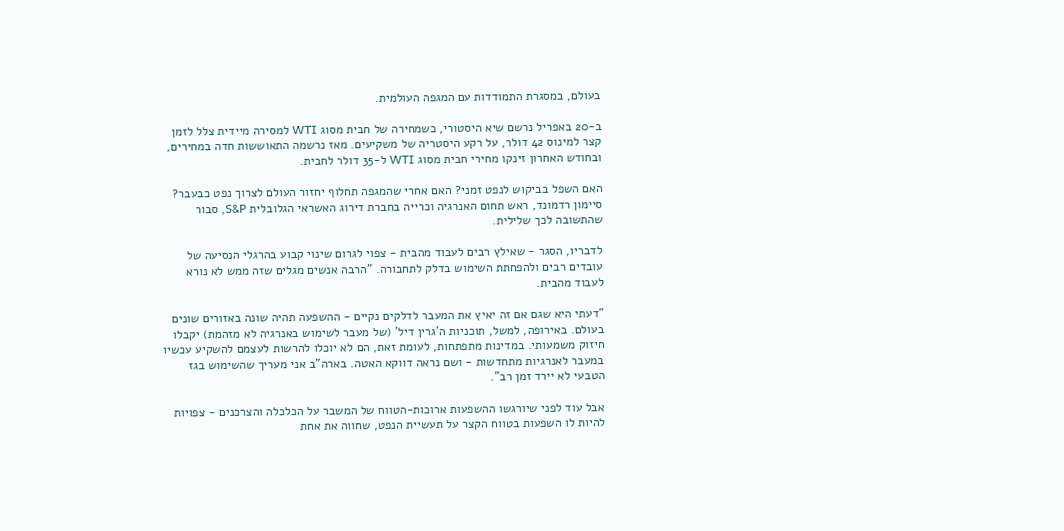בעולם, במסגרת התמודדות עם המגפה העולמית.

ב-20 באפריל נרשם שיא היסטורי, כשמחירה של חבית מסוג WTI למסירה מיידית צלל לזמן קצר למינוס 42 דולר, על רקע היסטריה של משקיעים. מאז נרשמה התאוששות חדה במחירים, ובחודש האחרון זינקו מחירי חבית מסוג WTI ל-35 דולר לחבית.

האם השפל בביקוש לנפט זמני? האם אחרי שהמגפה תחלוף יחזור העולם לצרוך נפט כבעבר? סיימון רדמונד, ראש תחום האנרגיה וכרייה בחברת דירוג האשראי הגלובלית S&P, סבור שהתשובה לכך שלילית.

לדבריו, הסגר - שאילץ רבים לעבוד מהבית - צפוי לגרום שינוי קבוע בהרגלי הנסיעה של עובדים רבים ולהפחתת השימוש בדלק לתחבורה. "הרבה אנשים מגלים שזה ממש לא נורא לעבוד מהבית.

"דעתי היא שגם אם זה יאיץ את המעבר לדלקים נקיים - ההשפעה תהיה שונה באזורים שונים בעולם. באירופה, למשל, תוכניות ה'גרין דיל' (של מעבר לשימוש באנרגיה לא מזהמת) יקבלו חיזוק משמעותי. במדינות מתפתחות, לעומת זאת, הם לא יוכלו להרשות לעצמם להשקיע עכשיו במעבר לאנרגיות מתחדשות - ושם נראה דווקא האטה. בארה"ב אני מעריך שהשימוש בגז הטבעי לא יירד זמן רב".

אבל עוד לפני שיורגשו ההשפעות ארוכות-הטווח של המשבר על הכלכלה והצרכנים - צפויות להיות לו השפעות בטווח הקצר על תעשיית הנפט, שחווה את אחת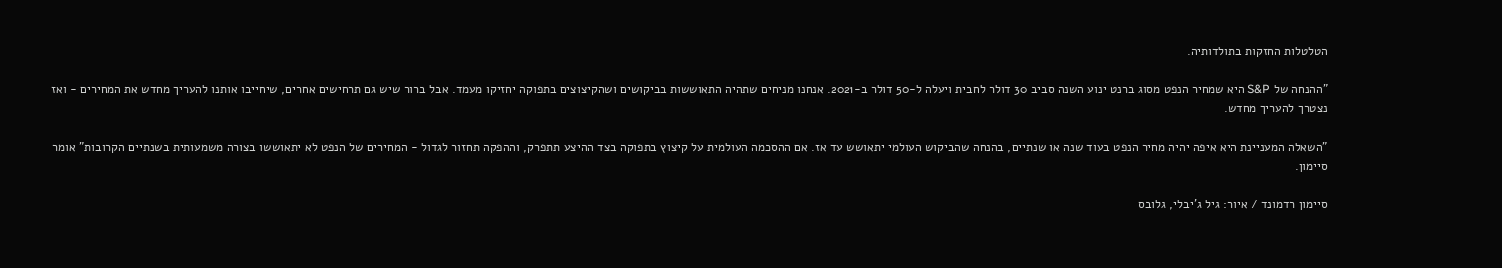הטלטלות החזקות בתולדותיה.

"ההנחה של S&P היא שמחיר הנפט מסוג ברנט ינוע השנה סביב 30 דולר לחבית ויעלה ל-50 דולר ב-2021. אנחנו מניחים שתהיה התאוששות בביקושים ושהקיצוצים בתפוקה יחזיקו מעמד. אבל ברור שיש גם תרחישים אחרים, שיחייבו אותנו להעריך מחדש את המחירים - ואז נצטרך להעריך מחדש.

"השאלה המעניינת היא איפה יהיה מחיר הנפט בעוד שנה או שנתיים, בהנחה שהביקוש העולמי יתאושש עד אז. אם ההסכמה העולמית על קיצוץ בתפוקה בצד ההיצע תתפרק, וההפקה תחזור לגדול - המחירים של הנפט לא יתאוששו בצורה משמעותית בשנתיים הקרובות" אומר סיימון.

סיימון רדמונד / איור: גיל ג'יבלי, גלובס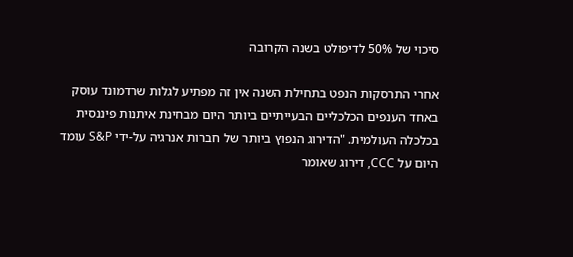סיכוי של 50% לדיפולט בשנה הקרובה

אחרי התרסקות הנפט בתחילת השנה אין זה מפתיע לגלות שרדמונד עוסק באחד הענפים הכלכליים הבעייתיים ביותר היום מבחינת איתנות פיננסית בכלכלה העולמית. "הדירוג הנפוץ ביותר של חברות אנרגיה על-ידי S&P עומד היום על CCC, דירוג שאומר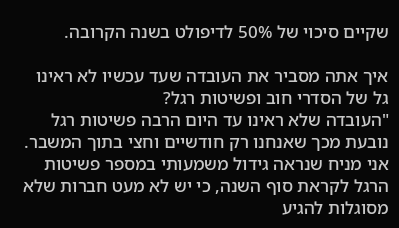שקיים סיכוי של 50% לדיפולט בשנה הקרובה.

איך אתה מסביר את העובדה שעד עכשיו לא ראינו גל של הסדרי חוב ופשיטות רגל?
"העובדה שלא ראינו עד היום הרבה פשיטות רגל נובעת מכך שאנחנו רק חודשיים וחצי בתוך המשבר. אני מניח שנראה גידול משמעותי במספר פשיטות הרגל לקראת סוף השנה, כי יש לא מעט חברות שלא מסוגלות להגיע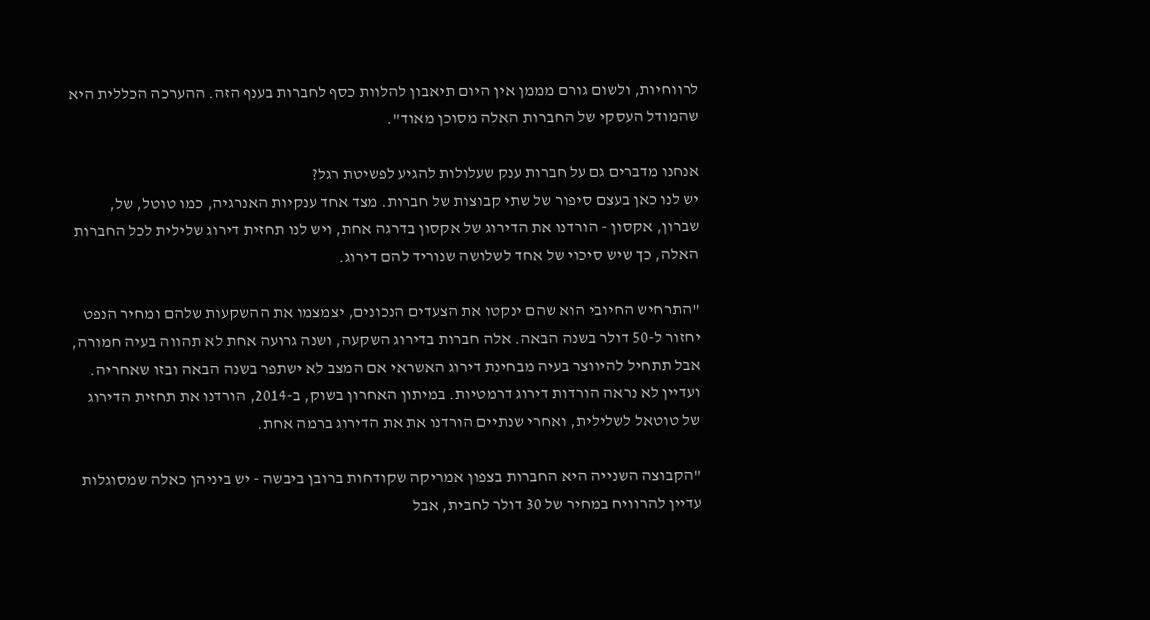לרווחיות, ולשום גורם מממן אין היום תיאבון להלוות כסף לחברות בענף הזה. ההערכה הכללית היא שהמודל העסקי של החברות האלה מסוכן מאוד".

אנחנו מדברים גם על חברות ענק שעלולות להגיע לפשיטת רגל?
יש לנו כאן בעצם סיפור של שתי קבוצות של חברות. מצד אחד ענקיות האנרגיה, כמו טוטל, של, שברון, אקסון - הורדנו את הדירוג של אקסון בדרגה אחת, ויש לנו תחזית דירוג שלילית לכל החברות האלה, כך שיש סיכוי של אחד לשלושה שנוריד להם דירוג.

"התרחיש החיובי הוא שהם ינקטו את הצעדים הנכונים, יצמצמו את ההשקעות שלהם ומחיר הנפט יחזור ל-50 דולר בשנה הבאה. אלה חברות בדירוג השקעה, ושנה גרועה אחת לא תהווה בעיה חמורה, אבל תתחיל להיווצר בעיה מבחינת דירוג האשראי אם המצב לא ישתפר בשנה הבאה ובזו שאחריה. ועדיין לא נראה הורדות דירוג דרמטיות. במיתון האחרון בשוק, ב-2014, הורדנו את תחזית הדירוג של טוטאל לשלילית, ואחרי שנתיים הורדנו את את הדירוג ברמה אחת.

"הקבוצה השנייה היא החברות בצפון אמריקה שקודחות ברובן ביבשה - יש ביניהן כאלה שמסוגלות עדיין להרוויח במחיר של 30 דולר לחבית, אבל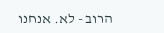הרוב - לא. אנחנו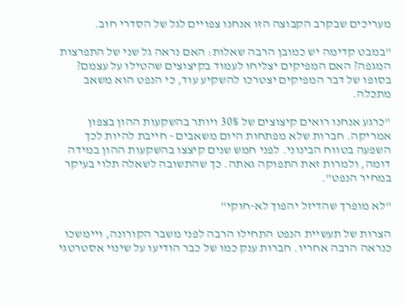מעריכים שבקרב הקבוצה הזו אנחנו צפויים לגל של הסדרי חוב.

"במבט קדימה יש כמובן הרבה שאלות: האם נראה גל שני של התפרצות המגפה? האם המפיקים יצליחו לעמוד בקיצוצים שהטילו על עצמם? בסופו של דבר המפיקים יצטרכו להשקיע עוד, כי הנפט הוא משאב מתכלה.

"כרגע אנחנו רואים קיצוצים של 30% ויותר בהשקעות ההון בצפון אמריקה. חברות שלא מפתחות היום משאבים - חייבת להיות לכך השפעה בטווח הבינוני. לפני חמש שנים קיצצו בהשקעות ההון במידה דומה, ולמרות זאת התפוקה גאתה. כך שהתשובה לשאלה תלוי בעיקר במחיר הנפט".

"לא מופרך שהדיזל יהפוך לא-חוקי"

הצרות של תעשיית הנפט התחילו הרבה לפני משבר הקורונה, ויימשכו כנראה הרבה אחריו. חברות ענק כמו של כבר הודיעו על שינוי אסטרטגי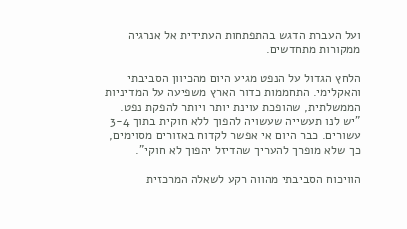ועל העברת הדגש בהתפתחות העתידית אל אנרגיה ממקורות מתחדשים.

הלחץ הגדול על הנפט מגיע היום מהכיוון הסביבתי והאקלימי. התחממות כדור הארץ משפיעה על המדיניות הממשלתית, שהופכת עוינת יותר ויותר להפקת נפט. "יש לנו תעשייה שעשויה להפוך ללא חוקית בתוך 3-4 עשורים. כבר היום אי אפשר לקדוח באזורים מסוימים, כך שלא מופרך להעריך שהדיזל יהפוך לא חוקי".

הוויכוח הסביבתי מהווה רקע לשאלה המרכזית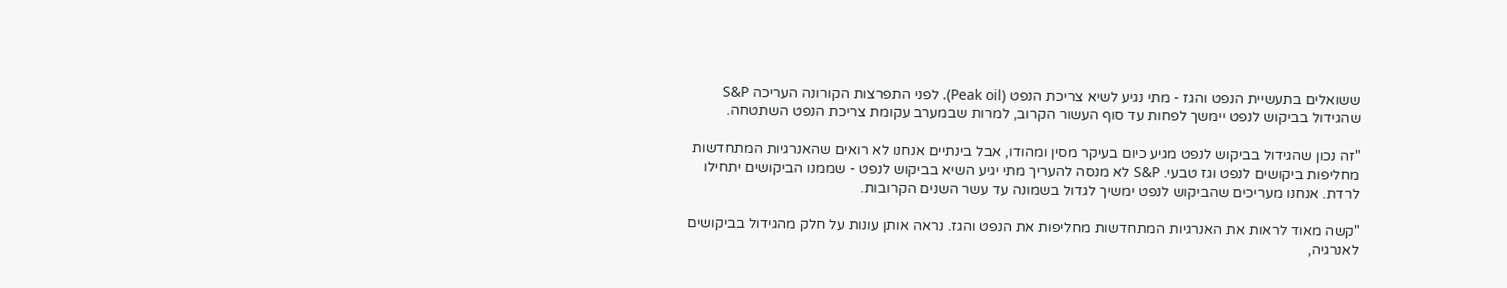ששואלים בתעשיית הנפט והגז - מתי נגיע לשיא צריכת הנפט (Peak oil). לפני התפרצות הקורונה העריכה S&P שהגידול בביקוש לנפט יימשך לפחות עד סוף העשור הקרוב, למרות שבמערב עקומת צריכת הנפט השתטחה.

"זה נכון שהגידול בביקוש לנפט מגיע כיום בעיקר מסין ומהודו, אבל בינתיים אנחנו לא רואים שהאנרגיות המתחדשות מחליפות ביקושים לנפט וגז טבעי. S&P לא מנסה להעריך מתי יגיע השיא בביקוש לנפט - שממנו הביקושים יתחילו לרדת. אנחנו מעריכים שהביקוש לנפט ימשיך לגדול בשמונה עד עשר השנים הקרובות.

"קשה מאוד לראות את האנרגיות המתחדשות מחליפות את הנפט והגז. נראה אותן עונות על חלק מהגידול בביקושים לאנרגיה,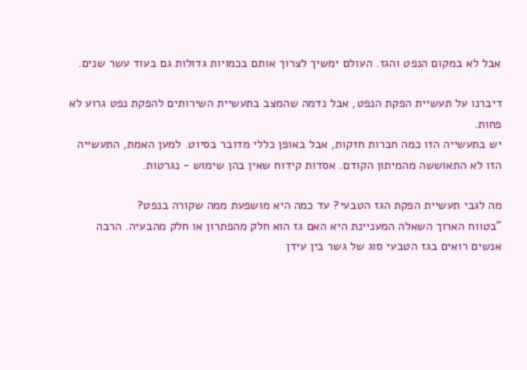אבל לא במקום הנפט והגז. העולם ימשיך לצרוך אותם בכמויות גדולות גם בעוד עשר שנים.

דיברנו על תעשיית הפקת הנפט, אבל נדמה שהמצב בתעשיית השירותים להפקת נפט גרוע לא פחות.
יש בתעשייה הזו כמה חברות חזקות, אבל באופן כללי מדובר בסיוט. למען האמת, התעשייה הזו לא התאוששה מהמיתון הקודם. אסדות קידוח שאין בהן שימוש - נגרטות.

מה לגבי תעשיית הפקת הגז הטבעי? עד כמה היא מושפעת ממה שקורה בנפט?
"בטווח הארוך השאלה המעניינת היא האם גז הוא חלק מהפתרון או חלק מהבעיה. הרבה אנשים רואים בגז הטבעי סוג של גשר בין עידן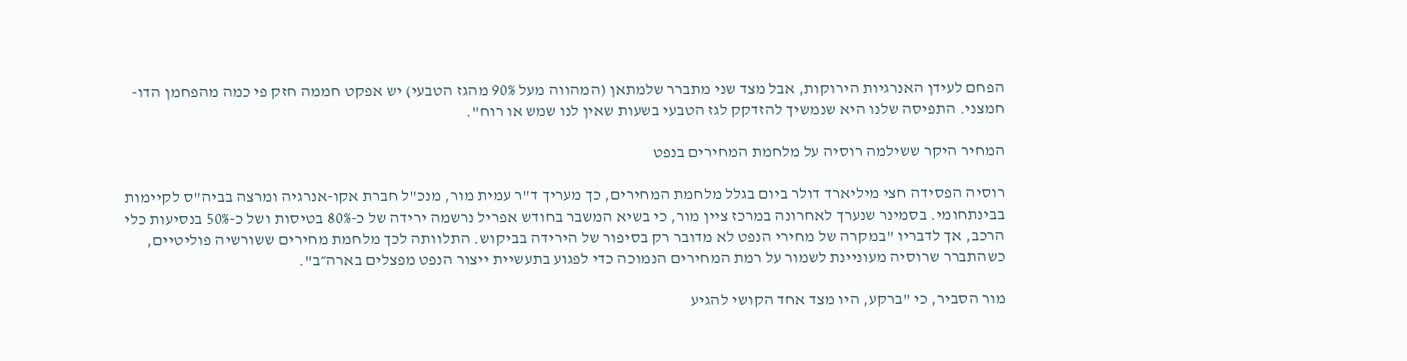הפחם לעידן האנרגיות הירוקות, אבל מצד שני מתברר שלמתאן (המהווה מעל 90% מהגז הטבעי) יש אפקט חממה חזק פי כמה מהפחמן הדו-חמצני. התפיסה שלנו היא שנמשיך להזדקק לגז הטבעי בשעות שאין לנו שמש או רוח".

המחיר היקר ששילמה רוסיה על מלחמת המחירים בנפט

רוסיה הפסידה חצי מיליארד דולר ביום בגלל מלחמת המחירים, כך מעריך ד"ר עמית מור, מנכ"ל חברת אקו-אנרגיה ומרצה בביה"ס לקיימות בבינתחומי. בסמינר שנערך לאחרונה במרכז ציין מור, כי בשיא המשבר בחודש אפריל נרשמה ירידה של כ-80% בטיסות ושל כ-50% בנסיעות כלי הרכב, אך לדבריו "במקרה של מחירי הנפט לא מדובר רק בסיפור של הירידה בביקוש. התלוותה לכך מלחמת מחירים ששורשיה פוליטיים, כשהתברר שרוסיה מעוניינת לשמור על רמת המחירים הנמוכה כדי לפגוע בתעשיית ייצור הנפט מפצלים בארה״ב".

מור הסביר, כי "ברקע, היו מצד אחד הקושי להגיע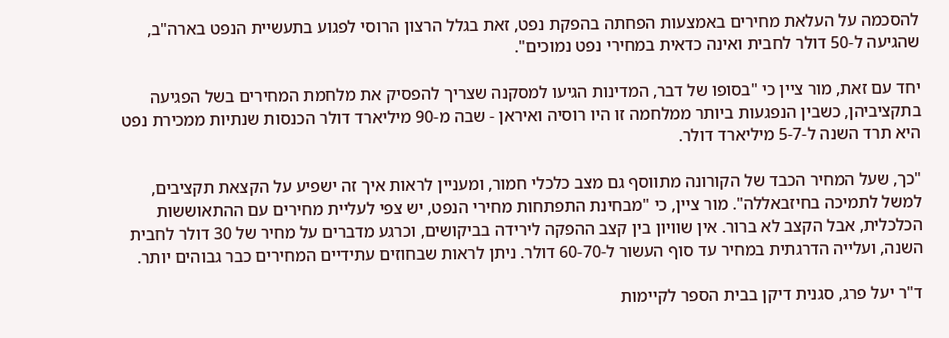להסכמה על העלאת מחירים באמצעות הפחתה בהפקת נפט, זאת בגלל הרצון הרוסי לפגוע בתעשיית הנפט בארה"ב, שהגיעה ל-50 דולר לחבית ואינה כדאית במחירי נפט נמוכים".

יחד עם זאת, מור ציין כי "בסופו של דבר, המדינות הגיעו למסקנה שצריך להפסיק את מלחמת המחירים בשל הפגיעה בתקציביהן, כשבין הנפגעות ביותר ממלחמה זו היו רוסיה ואיראן - שבה מ-90 מיליארד דולר הכנסות שנתיות ממכירת נפט היא תרד השנה ל-5-7 מיליארד דולר.

"כך, שעל המחיר הכבד של הקורונה מתווסף גם מצב כלכלי חמור, ומעניין לראות איך זה ישפיע על הקצאת תקציבים, למשל לתמיכה בחיזבאללה". מור ציין, כי "מבחינת התפתחות מחירי הנפט, יש צפי לעליית מחירים עם ההתאוששות הכלכלית, אבל הקצב לא ברור. אין שוויון בין קצב ההפקה לירידה בביקושים, וכרגע מדברים על מחיר של 30 דולר לחבית השנה, ועלייה הדרגתית במחיר עד סוף העשור ל-60-70 דולר. ניתן לראות שבחוזים עתידיים המחירים כבר גבוהים יותר.

ד"ר יעל פרג, סגנית דיקן בבית הספר לקיימות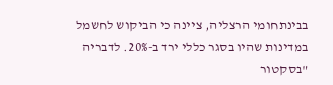בבינתחומי הרצליה, ציינה כי הביקוש לחשמל במדינות שהיו בסגר כללי ירד ב-20%. לדבריה "בסקטור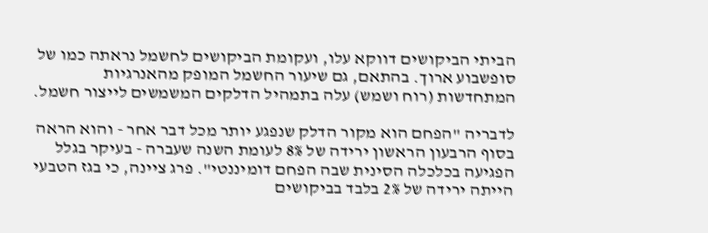הביתי הביקושים דווקא עלו, ועקומת הביקושים לחשמל נראתה כמו של סופשבוע ארוך. בהתאם, גם שיעור החשמל המופק מהאנרגיות המתחדשות (רוח ושמש) עלה בתמהיל הדלקים המשמשים לייצור חשמל.

לדבריה "הפחם הוא מקור הדלק שנפגע יותר מכל דבר אחר - והוא הראה בסוף הרבעון הראשון ירידה של 8% לעומת השנה שעברה - בעיקר בגלל הפגיעה בכלכלה הסינית שבה הפחם דומיננטי". פרג ציינה, כי בגז הטבעי הייתה ירידה של 2% בלבד בביקושים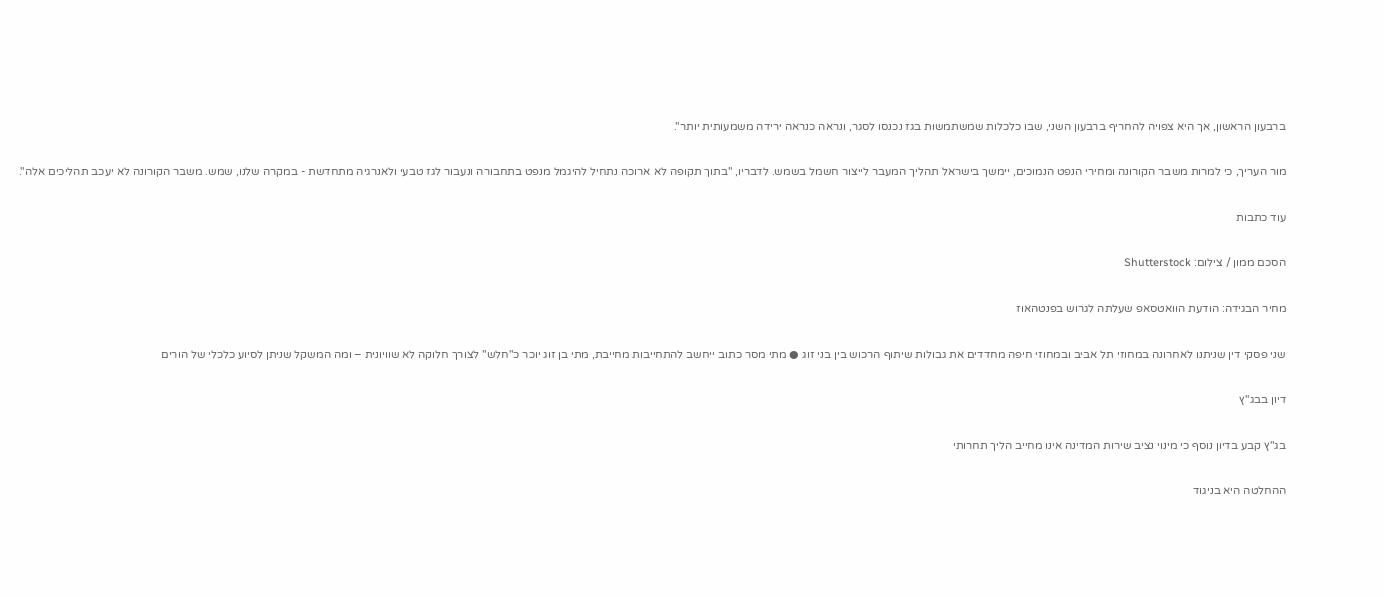ברבעון הראשון, אך היא צפויה להחריף ברבעון השני, שבו כלכלות שמשתמשות בגז נכנסו לסגר, ונראה כנראה ירידה משמעותית יותר".

מור העריך, כי למרות משבר הקורונה ומחירי הנפט הנמוכים, יימשך בישראל תהליך המעבר לייצור חשמל בשמש. לדבריו, "בתוך תקופה לא ארוכה נתחיל להיגמל מנפט בתחבורה ונעבור לגז טבעי ולאנרגיה מתחדשת - במקרה שלנו, שמש. משבר הקורונה לא יעכב תהליכים אלה".

עוד כתבות

הסכם ממון / צילום: Shutterstock

מחיר הבגידה: הודעת הוואטסאפ שעלתה לגרוש בפנטהאוז

שני פסקי דין שניתנו לאחרונה במחוזי תל אביב ובמחוזי חיפה מחדדים את גבולות שיתוף הרכוש בין בני זוג ● מתי מסר כתוב ייחשב להתחייבות מחייבת, מתי בן זוג יוכר כ"חלש" לצורך חלוקה לא שוויונית – ומה המשקל שניתן לסיוע כלכלי של הורים

דיון בבג''ץ

בג"ץ קבע בדיון נוסף כי מינוי נציב שירות המדינה אינו מחייב הליך תחרותי

ההחלטה היא בניגוד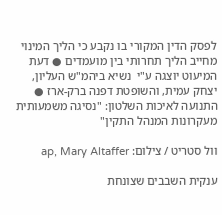לפסק הדין המקורי בו נקבע כי הליך המינוי מחייב הליך תחרותי בין מועמדים ● דעת המיעוט יוצגה ע"י  נשיא ביהמ"ש העליון, יצחק עמית, והשופטת דפנה ברק-ארז ● התנועה לאיכות השלטון: "נסיגה משמעותית מעקרונות המנהל התקין"

וול סטריט / צילום: ap, Mary Altaffer

ענקית השבבים שצונחת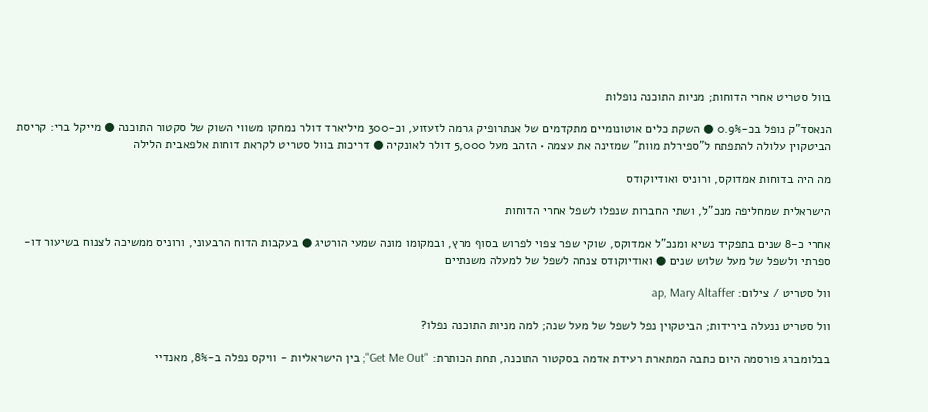בוול סטריט אחרי הדוחות; מניות התוכנה נופלות

הנאסד"ק נופל בכ-0.9% ● השקת כלים אוטונומיים מתקדמים של אנתרופיק גרמה לזעזוע, וכ-300 מיליארד דולר נמחקו משווי השוק של סקטור התוכנה ● מייקל ברי: קריסת הביטקוין עלולה להתפתח ל"ספירלת מוות" שמזינה את עצמה • הזהב מעל 5,000 דולר לאונקיה ● דריכות בוול סטריט לקראת דוחות אלפאבית הלילה

מה היה בדוחות אמדוקס, ורוניס ואודיוקודס

הישראלית שמחליפה מנכ"ל, ושתי החברות שנפלו לשפל אחרי הדוחות

אחרי כ-8 שנים בתפקיד נשיא ומנכ"ל אמדוקס, שוקי שפר צפוי לפרוש בסוף מרץ, ובמקומו מונה שמעי הורטיג ● בעקבות הדוח הרבעוני, ורוניס ממשיכה לצנוח בשיעור דו-ספרתי ולשפל של מעל שלוש שנים ● ואודיוקודס צנחה לשפל של למעלה משנתיים

וול סטריט / צילום: ap, Mary Altaffer

וול סטריט ננעלה בירידות; הביטקוין נפל לשפל של מעל שנה; למה מניות התוכנה נפלו?

בבלומברג פורסמה היום כתבה המתארת רעידת אדמה בסקטור התוכנה, תחת הכותרת: "Get Me Out"; בין הישראליות - וויקס נפלה ב-8%, מאנדיי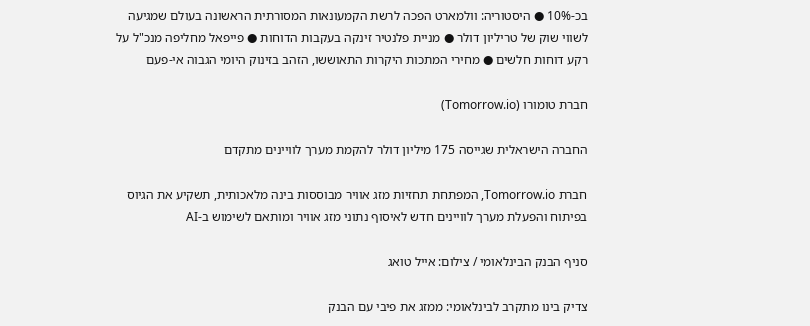בכ-10% ● היסטוריה: וולמארט הפכה לרשת הקמעונאות המסורתית הראשונה בעולם שמגיעה לשווי שוק של טריליון דולר ● מניית פלנטיר זינקה בעקבות הדוחות ● פייפאל מחליפה מנכ"ל על רקע דוחות חלשים ● מחירי המתכות היקרות התאוששו, הזהב בזינוק היומי הגבוה אי-פעם

חברת טומורו (Tomorrow.io)

החברה הישראלית שגייסה 175 מיליון דולר להקמת מערך לוויינים מתקדם

חברת Tomorrow.io, המפתחת תחזיות מזג אוויר מבוססות בינה מלאכותית, תשקיע את הגיוס בפיתוח והפעלת מערך לוויינים חדש לאיסוף נתוני מזג אוויר ומותאם לשימוש ב-AI

סניף הבנק הבינלאומי / צילום: אייל טואג

צדיק בינו מתקרב לבינלאומי: ממזג את פיבי עם הבנק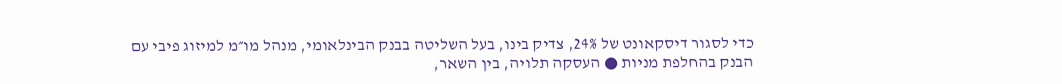כדי לסגור דיסקאונט של 24%, צדיק בינו, בעל השליטה בבנק הבינלאומי, מנהל מו״מ למיזוג פיבי עם הבנק בהחלפת מניות ● העסקה תלויה, בין השאר,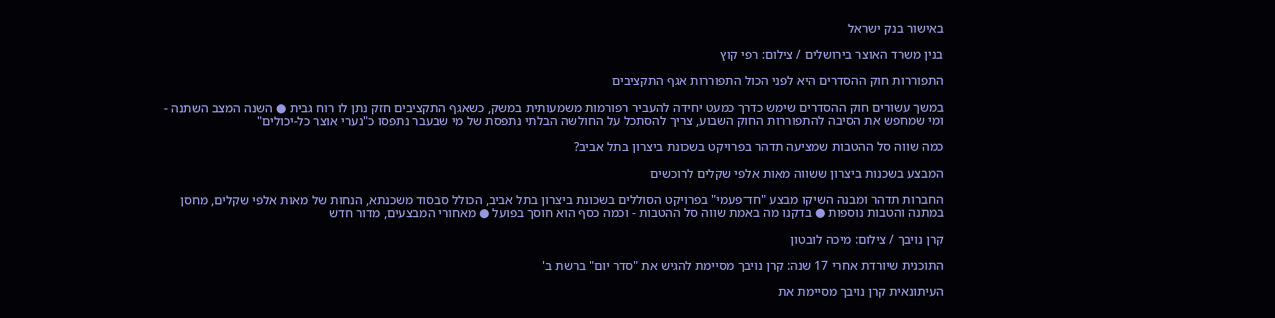באישור בנק ישראל

בנין משרד האוצר בירושלים / צילום: רפי קוץ

התפוררות חוק ההסדרים היא לפני הכול התפוררות אגף התקציבים

במשך עשורים חוק ההסדרים שימש כדרך כמעט יחידה להעביר רפורמות משמעותית במשק, כשאגף התקציבים חזק נתן לו רוח גבית ● השנה המצב השתנה - ומי שמחפש את הסיבה להתפוררות החוק השבוע, צריך להסתכל על החולשה הבלתי נתפסת של מי שבעבר נתפסו כ"נערי אוצר כל-יכולים"

כמה שווה סל ההטבות שמציעה תדהר בפרויקט בשכונת ביצרון בתל אביב?

המבצע בשכנות ביצרון ששווה מאות אלפי שקלים לרוכשים

החברות תדהר ומבנה השיקו מבצע "חד־פעמי" בפרויקט הסוללים בשכונת ביצרון בתל אביב, הכולל סבסוד משכנתא, הנחות של מאות אלפי שקלים, מחסן במתנה והטבות נוספות ● בדקנו מה באמת שווה סל ההטבות - וכמה כסף הוא חוסך בפועל ● מאחורי המבצעים, מדור חדש

קרן נויבך / צילום: מיכה לובטון

התוכנית שיורדת אחרי 17 שנה: קרן נויבך מסיימת להגיש את "סדר יום" ברשת ב'

העיתונאית קרן נויבך מסיימת את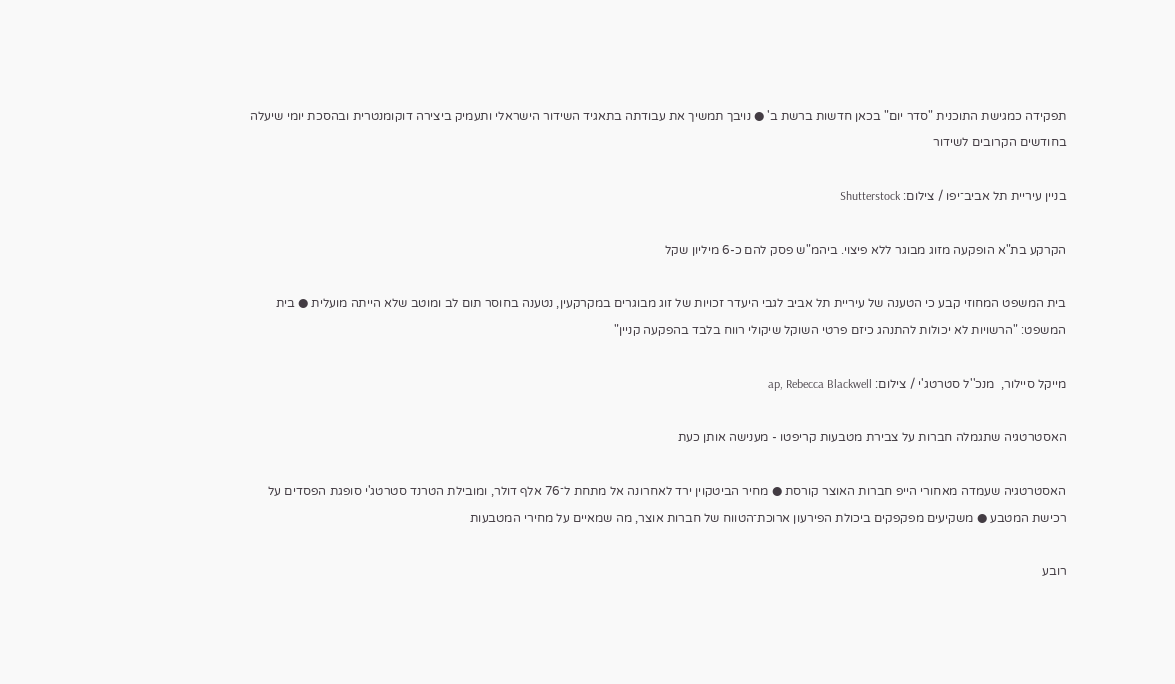תפקידה כמגישת התוכנית "סדר יום" בכאן חדשות ברשת ב' ● נויבך תמשיך את עבודתה בתאגיד השידור הישראלי ותעמיק ביצירה דוקומנטרית ובהסכת יומי שיעלה בחודשים הקרובים לשידור

בניין עיריית תל אביב־יפו / צילום: Shutterstock

הקרקע בת"א הופקעה מזוג מבוגר ללא פיצוי. ביהמ"ש פסק להם כ-6 מיליון שקל

בית המשפט המחוזי קבע כי הטענה של עיריית תל אביב לגבי היעדר זכויות של זוג מבוגרים במקרקעין, נטענה בחוסר תום לב ומוטב שלא הייתה מועלית ● בית המשפט: "הרשויות לא יכולות להתנהג כיזם פרטי השוקל שיקולי רווח בלבד בהפקעה קניין"

מייקל סיילור,  מנכ''ל סטרטג'י / צילום: ap, Rebecca Blackwell

האסטרטגיה שתגמלה חברות על צבירת מטבעות קריפטו - מענישה אותן כעת

האסטרטגיה שעמדה מאחורי הייפ חברות האוצר קורסת ● מחיר הביטקוין ירד לאחרונה אל מתחת ל־76 אלף דולר, ומובילת הטרנד סטרטג'י סופגת הפסדים על רכישת המטבע ● משקיעים מפקפקים ביכולת הפירעון ארוכת־הטווח של חברות אוצר, מה שמאיים על מחירי המטבעות

רובע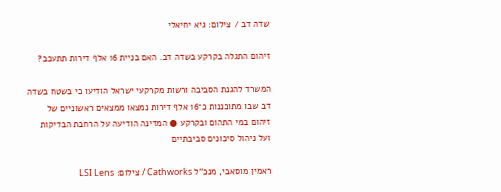שדה דב / צילום: גיא יחיאלי

זיהום התגלה בקרקע בשדה דב. האם בניית 16 אלף דירות תתעכב?

המשרד להגנת הסביבה ורשות מקרקעי ישראל הודיעו כי בשטח בשדה דב שבו מתוכננות כ־16 אלף דירות נמצאו ממצאים ראשוניים של זיהום במי התהום ובקרקע ● המדינה הודיעה על הרחבת הבדיקות ועל ניהול סיכונים סביבתיים

ראמין מוסאבי, מנכ''ל Cathworks / צילום: LSI Lens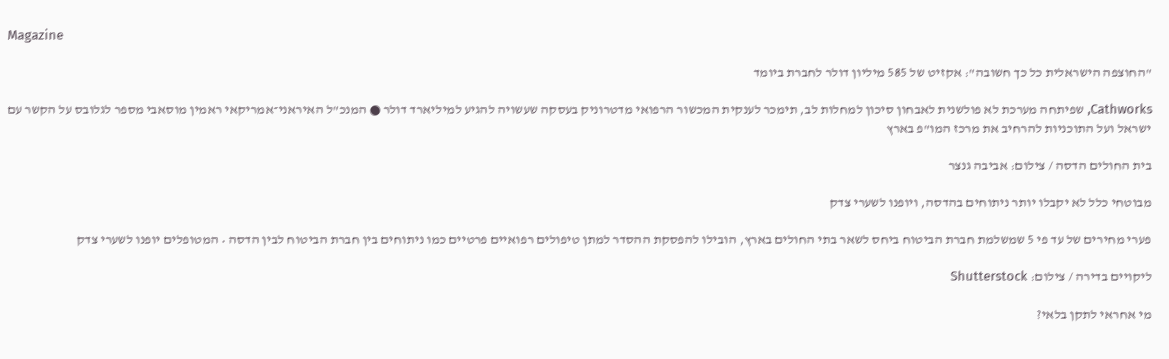Magazine

"החוצפה הישראלית כל כך חשובה": אקזיט של 585 מיליון דולר לחברת ביומד

Cathworks, שפיתחה מערכת לא פולשנית לאבחון סיכון למחלות לב, תימכר לענקית המכשור הרפואי מדטרוניק בעסקה שעשויה להגיע למיליארד דולר ● המנכ"ל האיראני־אמריקאי ראמין מוסאבי מספר לגלובס על הקשר עם ישראל ועל התוכניות להרחיב את מרכז המו"פ בארץ

בית החולים הדסה / צילום: אביבה גנצר

מבוטחי כלל לא יקבלו יותר ניתוחים בהדסה, ויופנו לשערי צדק

פערי מחירים של עד פי 5 שמשלמת חברת הביטוח ביחס לשאר בתי החולים בארץ, הובילו להפסקת ההסדר למתן טיפולים רפואיים פרטיים כמו ניתוחים בין חברת הביטוח לבין הדסה • המטופלים יופנו לשערי צדק

ליקויים בדירה / צילום: Shutterstock

מי אחראי לתקן בלאי?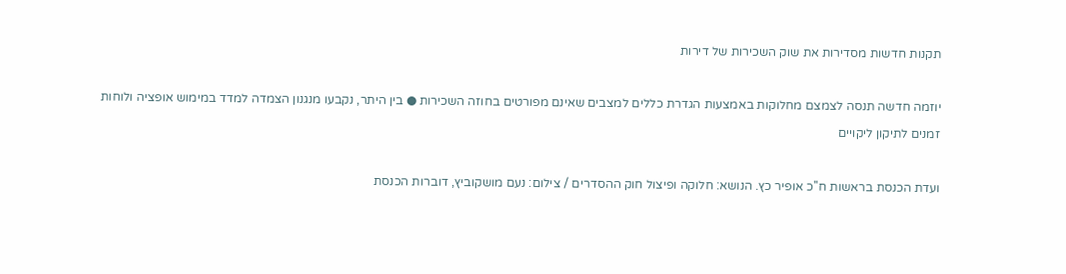תקנות חדשות מסדירות את שוק השכירות של דירות

יוזמה חדשה תנסה לצמצם מחלוקות באמצעות הגדרת כללים למצבים שאינם מפורטים בחוזה השכירות ● בין היתר, נקבעו מנגנון הצמדה למדד במימוש אופציה ולוחות זמנים לתיקון ליקויים

ועדת הכנסת בראשות ח''כ אופיר כץ. הנושא: חלוקה ופיצול חוק ההסדרים / צילום: נעם מושקוביץ, דוברות הכנסת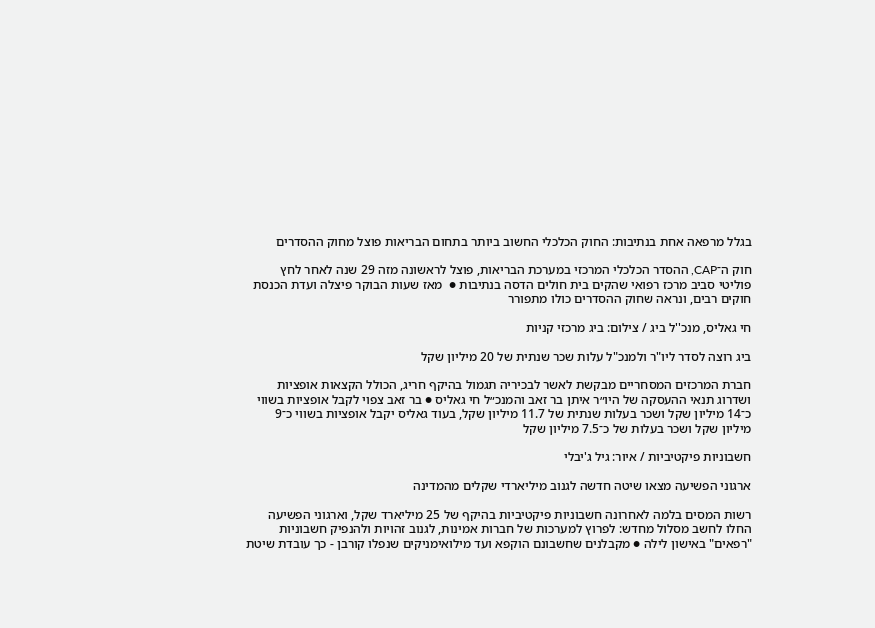בגלל מרפאה אחת בנתיבות: החוק הכלכלי החשוב ביותר בתחום הבריאות פוצל מחוק ההסדרים

חוק ה־CAP, ההסדר הכלכלי המרכזי במערכת הבריאות, פוצל לראשונה מזה 29 שנה לאחר לחץ פוליטי סביב מרכז רפואי שהקים בית חולים הדסה בנתיבות ●  מאז שעות הבוקר פיצלה ועדת הכנסת חוקים רבים, ונראה שחוק ההסדרים כולו מתפורר

חי גאליס, מנכ''ל ביג / צילום: ביג מרכזי קניות

ביג רוצה לסדר ליו"ר ולמנכ"ל עלות שכר שנתית של 20 מיליון שקל

חברת המרכזים המסחריים מבקשת לאשר לבכיריה תגמול בהיקף חריג, הכולל הקצאות אופציות ושדרוג תנאי ההעסקה של היו״ר איתן בר זאב והמנכ״ל חי גאליס ● בר זאב צפוי לקבל אופציות בשווי כ־14 מיליון שקל ושכר בעלות שנתית של 11.7 מיליון שקל, בעוד גאליס יקבל אופציות בשווי כ־9 מיליון שקל ושכר בעלות של כ־7.5 מיליון שקל

חשבוניות פיקטיביות / איור: גיל ג'יבלי

ארגוני הפשיעה מצאו שיטה חדשה לגנוב מיליארדי שקלים מהמדינה

רשות המסים בלמה לאחרונה חשבוניות פיקטיביות בהיקף של 25 מיליארד שקל, וארגוני הפשיעה החלו לחשב מסלול מחדש: לפרוץ למערכות של חברות אמינות, לגנוב זהויות ולהנפיק חשבוניות "רפאים" באישון לילה ● מקבלנים שחשבונם הוקפא ועד מילואימניקים שנפלו קורבן - כך עובדת שיטת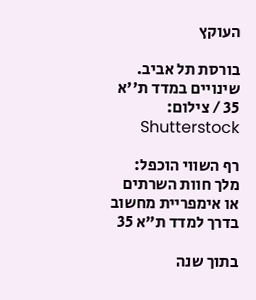העוקץ

בורסת תל אביב. שינויים במדד ת''א 35 / צילום: Shutterstock

רף השווי הוכפל: מלך חוות השרתים או אימפריית מחשוב בדרך למדד ת"א 35

בתוך שנה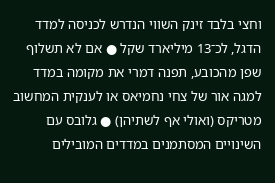וחצי בלבד זינק השווי הנדרש לכניסה למדד הדגל, לכ־13 מיליארד שקל ● אם לא תשלוף שפן מהכובע, תפנה דמרי את מקומה במדד למגה אור של צחי נחמיאס או לענקית המחשוב מטריקס (ואולי אף לשתיהן) ● גלובס עם השינויים המסתמנים במדדים המובילים